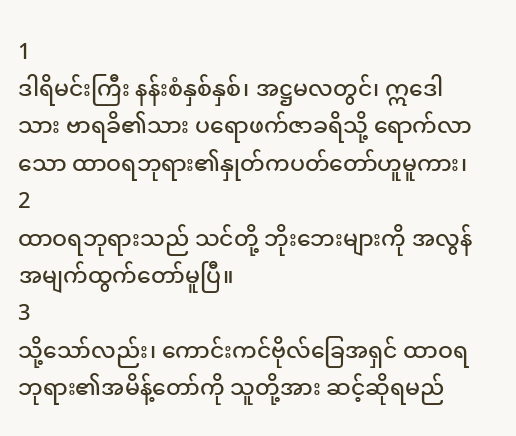1
ဒါရိမင်းကြီး နန်းစံနှစ်နှစ်၊ အဋ္ဌမလတွင်၊ ဣဒေါ သား ဗာရခိ၏သား ပရောဖက်ဇာခရိသို့ ရောက်လာ သော ထာဝရဘုရား၏နှုတ်ကပတ်တော်ဟူမူကား၊
2
ထာဝရဘုရားသည် သင်တို့ ဘိုးဘေးများကို အလွန်အမျက်ထွက်တော်မူပြီ။
3
သို့သော်လည်း၊ ကောင်းကင်ဗိုလ်ခြေအရှင် ထာဝရဘုရား၏အမိန့်တော်ကို သူတို့အား ဆင့်ဆိုရမည်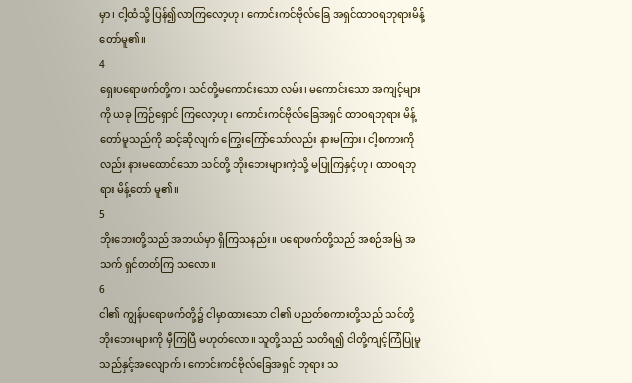မှာ၊ ငါ့ထံသို့ ပြန်၍လာကြလော့ဟု၊ ကောင်းကင်ဗိုလ်ခြေ အရှင်ထာဝရဘုရားမိန့်တော်မူ၏။
4
ရှေးပရောဖက်တို့က၊ သင်တို့မကောင်းသော လမ်း၊ မကောင်းသော အကျင့်များကို ယခု ကြဉ်ရှောင် ကြလော့ဟု၊ ကောင်းကင်ဗိုလ်ခြေအရှင် ထာဝရဘုရား မိန့်တော်မူသည်ကို ဆင့်ဆိုလျက် ကြွေးကြော်သော်လည်း နားမကြား၊ ငါ့စကားကိုလည်း နားမထောင်သော သင်တို့ ဘိုးဘေးများကဲ့သို့ မပြုကြနှင့်ဟု၊ ထာဝရဘုရား မိန့်တော် မူ၏။
5
ဘိုးဘေးတို့သည် အဘယ်မှာ ရှိကြသနည်း။ ပရောဖက်တို့သည် အစဉ်အမြဲ အသက် ရှင်တတ်ကြ သလော။
6
ငါ၏ ကျွန်ပရောဖက်တို့၌ ငါမှာထားသော ငါ၏ ပညတ်စကားတို့သည် သင်တို့ ဘိုးဘေးများကို မှီကြပြီ မဟုတ်လော။ သူတို့သည် သတိရ၍ ငါတို့ကျင့်ကြံပြုမူ သည်နှင့်အလျောက်၊ ကောင်းကင်ဗိုလ်ခြေအရှင် ဘုရား သ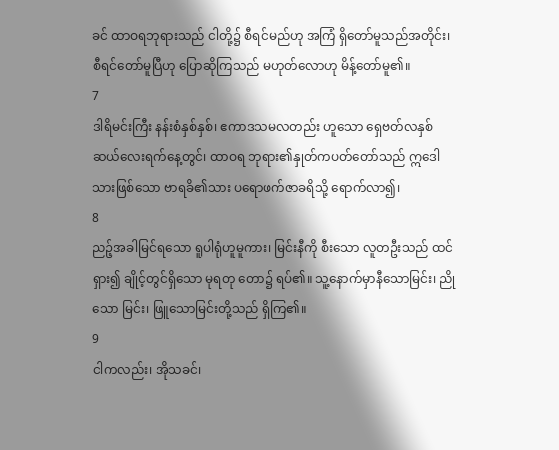ခင် ထာဝရဘုရားသည် ငါတို့၌ စီရင်မည်ဟု အကြံ ရှိတော်မူသည်အတိုင်း၊ စီရင်တော်မူပြီဟု ပြောဆိုကြသည် မဟုတ်လောဟု မိန့်တော်မူ၏။
7
ဒါရိမင်းကြီး နန်းစံနှစ်နှစ်၊ ဧကာဒသမလတည်း ဟူသော ရှေဗတ်လနှစ်ဆယ်လေးရက်နေ့တွင်၊ ထာဝရ ဘုရား၏နှုတ်ကပတ်တော်သည် ဣဒေါသားဖြစ်သော ဗာရခိ၏သား ပရောဖက်ဇာခရိသို့ ရောက်လာ၍၊
8
ညဉ့်အခါမြင်ရသော ရူပါရုံဟူမူကား၊ မြင်းနီကို စီးသော လူတဦးသည် ထင်ရှား၍ ချိုင့်တွင်ရှိသော မုရတု တော၌ ရပ်၏။ သူ့နောက်မှာနီသောမြင်း၊ ညိုသော မြင်း၊ ဖြူသောမြင်းတို့သည် ရှိကြ၏။
9
ငါကလည်း၊ အိုသခင်၊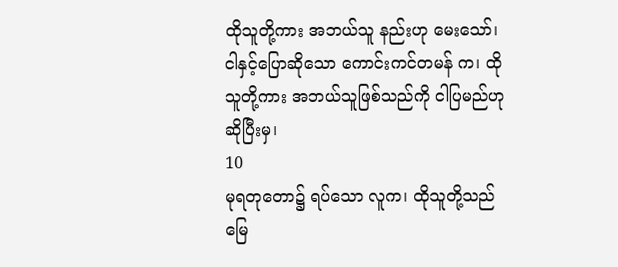ထိုသူတို့ကား အဘယ်သူ နည်းဟု မေးသော်၊ ငါနှင့်ပြောဆိုသော ကောင်းကင်တမန် က၊ ထိုသူတို့ကား အဘယ်သူဖြစ်သည်ကို ငါပြမည်ဟု ဆိုပြီးမှ၊
10
မုရတုတော၌ ရပ်သော လူက၊ ထိုသူတို့သည် မြေ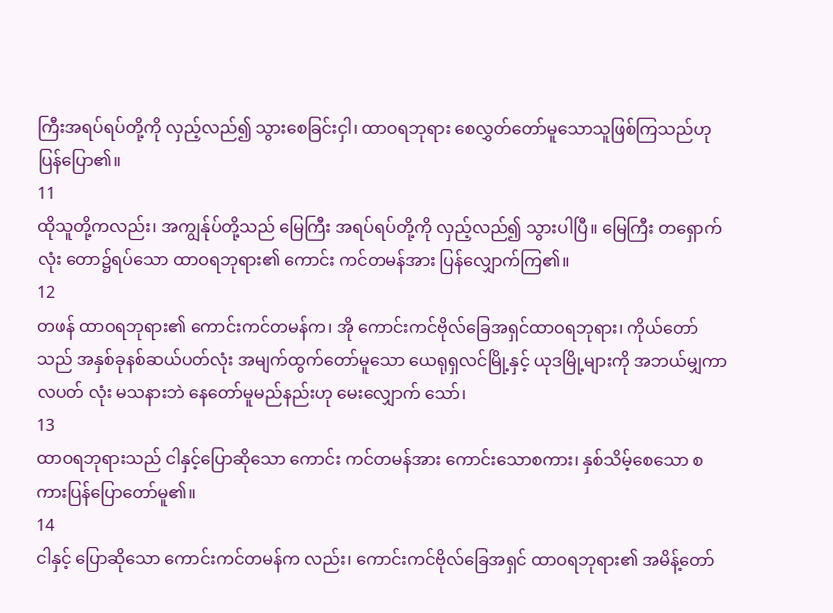ကြီးအရပ်ရပ်တို့ကို လှည့်လည်၍ သွားစေခြင်းငှါ၊ ထာဝရဘုရား စေလွှတ်တော်မူသောသူဖြစ်ကြသည်ဟု ပြန်ပြော၏။
11
ထိုသူတို့ကလည်း၊ အကျွန်ုပ်တို့သည် မြေကြီး အရပ်ရပ်တို့ကို လှည့်လည်၍ သွားပါပြီ။ မြေကြီး တရှောက်လုံး တော၌ရပ်သော ထာဝရဘုရား၏ ကောင်း ကင်တမန်အား ပြန်လျှောက်ကြ၏။
12
တဖန် ထာဝရဘုရား၏ ကောင်းကင်တမန်က၊ အို ကောင်းကင်ဗိုလ်ခြေအရှင်ထာဝရဘုရား၊ ကိုယ်တော် သည် အနှစ်ခုနစ်ဆယ်ပတ်လုံး အမျက်ထွက်တော်မူသော ယေရုရှလင်မြို့နှင့် ယုဒမြို့များကို အဘယ်မျှကာလပတ် လုံး မသနားဘဲ နေတော်မူမည်နည်းဟု မေးလျှောက် သော်၊
13
ထာဝရဘုရားသည် ငါနှင့်ပြောဆိုသော ကောင်း ကင်တမန်အား ကောင်းသောစကား၊ နှစ်သိမ့်စေသော စကားပြန်ပြောတော်မူ၏။
14
ငါနှင့် ပြောဆိုသော ကောင်းကင်တမန်က လည်း၊ ကောင်းကင်ဗိုလ်ခြေအရှင် ထာဝရဘုရား၏ အမိန့်တော်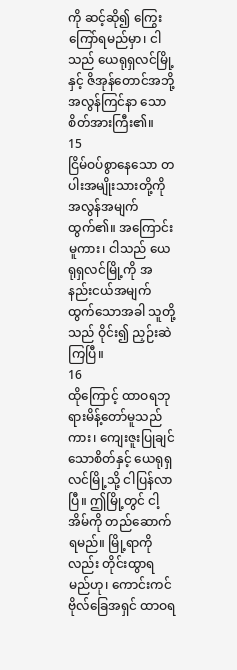ကို ဆင့်ဆို၍ ကြွေးကြော်ရမည်မှာ၊ ငါသည် ယေရုရှလင်မြို့နှင့် ဇိအုန်တောင်အဘို့ အလွန်ကြင်နာ သောစိတ်အားကြီး၏။
15
ငြိမ်ဝပ်စွာနေသော တပါးအမျိုးသားတို့ကို အလွန်အမျက်ထွက်၏။ အကြောင်းမူကား၊ ငါသည် ယေရုရှလင်မြို့ကို အနည်းငယ်အမျက်ထွက်သောအခါ သူတို့သည် ဝိုင်း၍ ညှဉ်းဆဲကြပြီ။
16
ထိုကြောင့် ထာဝရဘုရားမိန့်တော်မူသည်ကား၊ ကျေးဇူးပြုချင်သောစိတ်နှင့် ယေရုရှလင်မြို့သို့ ငါပြန်လာ ပြီ။ ဤမြို့တွင် ငါ့အိမ်ကို တည်ဆောက်ရမည်။ မြို့ရာကို လည်း တိုင်းထွာရမည်ဟု၊ ကောင်းကင်ဗိုလ်ခြေအရှင် ထာဝရ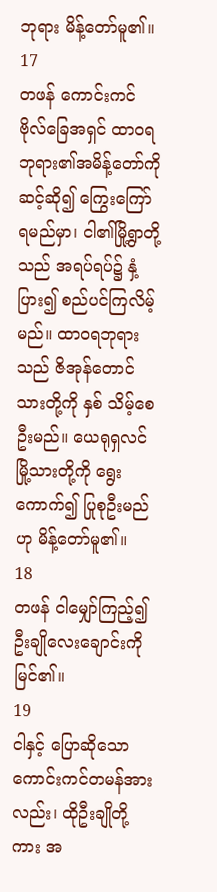ဘုရား မိန့်တော်မူ၏။
17
တဖန် ကောင်းကင်ဗိုလ်ခြေအရှင် ထာဝရ ဘုရား၏အမိန့်တော်ကို ဆင့်ဆို၍ ကြွေးကြော်ရမည်မှာ၊ ငါ၏မြို့ရွာတို့သည် အရပ်ရပ်၌ နှံ့ပြား၍ စည်ပင်ကြလိမ့် မည်။ ထာဝရဘုရားသည် ဇိအုန်တောင်သားတို့ကို နှစ် သိမ့်စေဦးမည်။ ယေရုရှလင်မြို့သားတို့ကို ရွေးကောက်၍ ပြုစုဦးမည်ဟု မိန့်တော်မူ၏။
18
တဖန် ငါမျှော်ကြည့်၍ ဦးချိုလေးချောင်းကို မြင်၏။
19
ငါနှင့် ပြောဆိုသော ကောင်းကင်တမန်အား လည်း၊ ထိုဦးချိုတို့ကား အ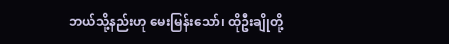ဘယ်သို့နည်းဟု မေးမြန်းသော်၊ ထိုဦးချိုတို့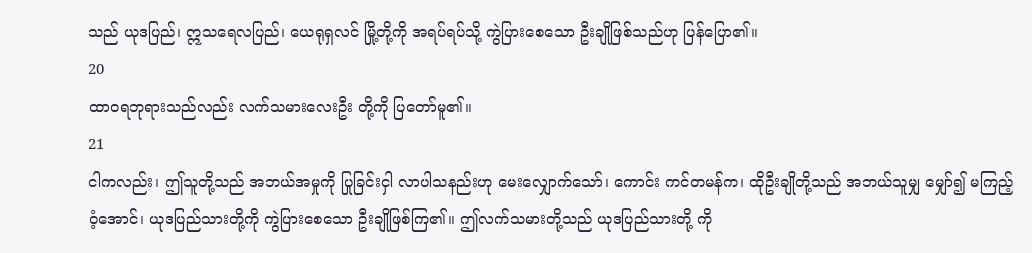သည် ယုဒပြည်၊ ဣသရေလပြည်၊ ယေရုရှလင် မြို့တို့ကို အရပ်ရပ်သို့ ကွဲပြားစေသော ဦးချိုဖြစ်သည်ဟု ပြန်ပြော၏။
20
ထာဝရဘုရားသည်လည်း လက်သမားလေးဦး တို့ကို ပြတော်မူ၏။
21
ငါကလည်း၊ ဤသူတို့သည် အဘယ်အမှုကို ပြုခြင်းငှါ လာပါသနည်းဟု မေးလျှောက်သော်၊ ကောင်း ကင်တမန်က၊ ထိုဦးချိုတို့သည် အဘယ်သူမျှ မျှော်၍ မကြည့်ဝံ့အောင်၊ ယုဒပြည်သားတို့ကို ကွဲပြားစေသော ဦးချိုဖြစ်ကြ၏။ ဤလက်သမားတို့သည် ယုဒပြည်သားတို့ ကို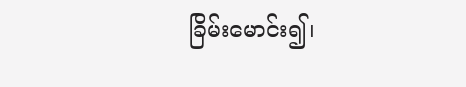ခြိမ်းမောင်း၍၊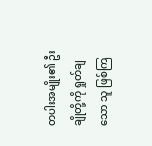တပါးအမျိုး၏ ဦးချိုတို့ကို ရှုတ်ချသော သူ ဖြစ်ကြ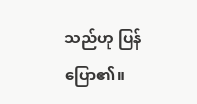သည်ဟု ပြန်ပြော၏။